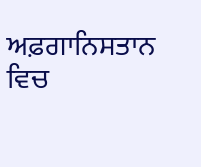ਅਫ਼ਗਾਨਿਸਤਾਨ ਵਿਚ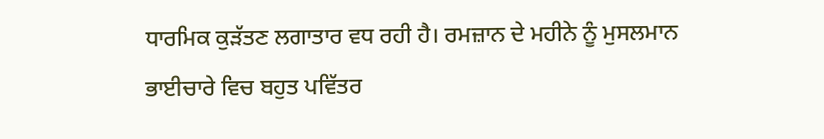ਧਾਰਮਿਕ ਕੁੜੱਤਣ ਲਗਾਤਾਰ ਵਧ ਰਹੀ ਹੈ। ਰਮਜ਼ਾਨ ਦੇ ਮਹੀਨੇ ਨੂੰ ਮੁਸਲਮਾਨ ਭਾਈਚਾਰੇ ਵਿਚ ਬਹੁਤ ਪਵਿੱਤਰ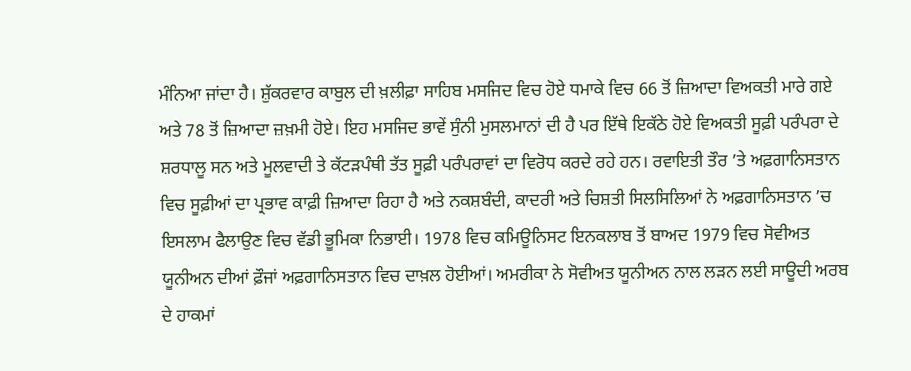ਮੰਨਿਆ ਜਾਂਦਾ ਹੈ। ਸ਼ੁੱਕਰਵਾਰ ਕਾਬੁਲ ਦੀ ਖ਼ਲੀਫ਼ਾ ਸਾਹਿਬ ਮਸਜਿਦ ਵਿਚ ਹੋਏ ਧਮਾਕੇ ਵਿਚ 66 ਤੋਂ ਜ਼ਿਆਦਾ ਵਿਅਕਤੀ ਮਾਰੇ ਗਏ ਅਤੇ 78 ਤੋਂ ਜ਼ਿਆਦਾ ਜ਼ਖ਼ਮੀ ਹੋਏ। ਇਹ ਮਸਜਿਦ ਭਾਵੇਂ ਸੁੰਨੀ ਮੁਸਲਮਾਨਾਂ ਦੀ ਹੈ ਪਰ ਇੱਥੇ ਇਕੱਠੇ ਹੋਏ ਵਿਅਕਤੀ ਸੂਫ਼ੀ ਪਰੰਪਰਾ ਦੇ ਸ਼ਰਧਾਲੂ ਸਨ ਅਤੇ ਮੂਲਵਾਦੀ ਤੇ ਕੱਟੜਪੰਥੀ ਤੱਤ ਸੂਫ਼ੀ ਪਰੰਪਰਾਵਾਂ ਦਾ ਵਿਰੋਧ ਕਰਦੇ ਰਹੇ ਹਨ। ਰਵਾਇਤੀ ਤੌਰ ’ਤੇ ਅਫ਼ਗਾਨਿਸਤਾਨ ਵਿਚ ਸੂਫ਼ੀਆਂ ਦਾ ਪ੍ਰਭਾਵ ਕਾਫ਼ੀ ਜ਼ਿਆਦਾ ਰਿਹਾ ਹੈ ਅਤੇ ਨਕਸ਼ਬੰਦੀ, ਕਾਦਰੀ ਅਤੇ ਚਿਸ਼ਤੀ ਸਿਲਸਿਲਿਆਂ ਨੇ ਅਫ਼ਗਾਨਿਸਤਾਨ ’ਚ ਇਸਲਾਮ ਫੈਲਾਉਣ ਵਿਚ ਵੱਡੀ ਭੂਮਿਕਾ ਨਿਭਾਈ। 1978 ਵਿਚ ਕਮਿਊਨਿਸਟ ਇਨਕਲਾਬ ਤੋਂ ਬਾਅਦ 1979 ਵਿਚ ਸੋਵੀਅਤ ਯੂਨੀਅਨ ਦੀਆਂ ਫ਼ੌਜਾਂ ਅਫ਼ਗਾਨਿਸਤਾਨ ਵਿਚ ਦਾਖ਼ਲ ਹੋਈਆਂ। ਅਮਰੀਕਾ ਨੇ ਸੋਵੀਅਤ ਯੂਨੀਅਨ ਨਾਲ ਲੜਨ ਲਈ ਸਾਊਦੀ ਅਰਬ ਦੇ ਹਾਕਮਾਂ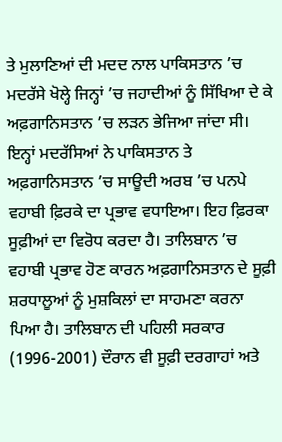ਤੇ ਮੁਲਾਣਿਆਂ ਦੀ ਮਦਦ ਨਾਲ ਪਾਕਿਸਤਾਨ ’ਚ ਮਦਰੱਸੇ ਖੋਲ੍ਹੇ ਜਿਨ੍ਹਾਂ ’ਚ ਜਹਾਦੀਆਂ ਨੂੰ ਸਿੱਖਿਆ ਦੇ ਕੇ ਅਫ਼ਗਾਨਿਸਤਾਨ ’ਚ ਲੜਨ ਭੇਜਿਆ ਜਾਂਦਾ ਸੀ। ਇਨ੍ਹਾਂ ਮਦਰੱਸਿਆਂ ਨੇ ਪਾਕਿਸਤਾਨ ਤੇ ਅਫ਼ਗਾਨਿਸਤਾਨ ’ਚ ਸਾਊਦੀ ਅਰਬ ’ਚ ਪਨਪੇ ਵਹਾਬੀ ਫ਼ਿਰਕੇ ਦਾ ਪ੍ਰਭਾਵ ਵਧਾਇਆ। ਇਹ ਫ਼ਿਰਕਾ ਸੂਫ਼ੀਆਂ ਦਾ ਵਿਰੋਧ ਕਰਦਾ ਹੈ। ਤਾਲਿਬਾਨ ’ਚ ਵਹਾਬੀ ਪ੍ਰਭਾਵ ਹੋਣ ਕਾਰਨ ਅਫ਼ਗਾਨਿਸਤਾਨ ਦੇ ਸੂਫ਼ੀ ਸ਼ਰਧਾਲੂਆਂ ਨੂੰ ਮੁਸ਼ਕਿਲਾਂ ਦਾ ਸਾਹਮਣਾ ਕਰਨਾ ਪਿਆ ਹੈ। ਤਾਲਿਬਾਨ ਦੀ ਪਹਿਲੀ ਸਰਕਾਰ (1996-2001) ਦੌਰਾਨ ਵੀ ਸੂਫ਼ੀ ਦਰਗਾਹਾਂ ਅਤੇ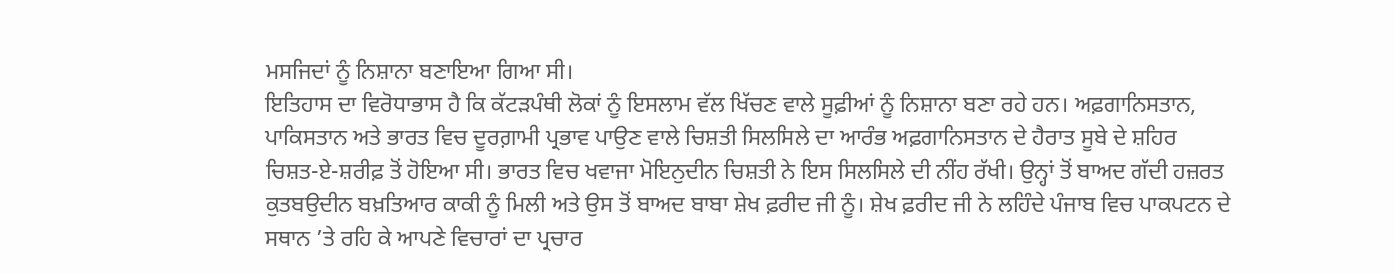ਮਸਜਿਦਾਂ ਨੂੰ ਨਿਸ਼ਾਨਾ ਬਣਾਇਆ ਗਿਆ ਸੀ।
ਇਤਿਹਾਸ ਦਾ ਵਿਰੋਧਾਭਾਸ ਹੈ ਕਿ ਕੱਟੜਪੰਥੀ ਲੋਕਾਂ ਨੂੰ ਇਸਲਾਮ ਵੱਲ ਖਿੱਚਣ ਵਾਲੇ ਸੂਫ਼ੀਆਂ ਨੂੰ ਨਿਸ਼ਾਨਾ ਬਣਾ ਰਹੇ ਹਨ। ਅਫ਼ਗਾਨਿਸਤਾਨ, ਪਾਕਿਸਤਾਨ ਅਤੇ ਭਾਰਤ ਵਿਚ ਦੂਰਗ਼ਾਮੀ ਪ੍ਰਭਾਵ ਪਾਉਣ ਵਾਲੇ ਚਿਸ਼ਤੀ ਸਿਲਸਿਲੇ ਦਾ ਆਰੰਭ ਅਫ਼ਗਾਨਿਸਤਾਨ ਦੇ ਹੈਰਾਤ ਸੂਬੇ ਦੇ ਸ਼ਹਿਰ ਚਿਸ਼ਤ-ਏ-ਸ਼ਰੀਫ਼ ਤੋਂ ਹੋਇਆ ਸੀ। ਭਾਰਤ ਵਿਚ ਖਵਾਜਾ ਮੋਇਨੁਦੀਨ ਚਿਸ਼ਤੀ ਨੇ ਇਸ ਸਿਲਸਿਲੇ ਦੀ ਨੀਂਹ ਰੱਖੀ। ਉਨ੍ਹਾਂ ਤੋਂ ਬਾਅਦ ਗੱਦੀ ਹਜ਼ਰਤ ਕੁਤਬਉਦੀਨ ਬਖ਼ਤਿਆਰ ਕਾਕੀ ਨੂੰ ਮਿਲੀ ਅਤੇ ਉਸ ਤੋਂ ਬਾਅਦ ਬਾਬਾ ਸ਼ੇਖ ਫ਼ਰੀਦ ਜੀ ਨੂੰ। ਸ਼ੇਖ ਫ਼ਰੀਦ ਜੀ ਨੇ ਲਹਿੰਦੇ ਪੰਜਾਬ ਵਿਚ ਪਾਕਪਟਨ ਦੇ ਸਥਾਨ ’ਤੇ ਰਹਿ ਕੇ ਆਪਣੇ ਵਿਚਾਰਾਂ ਦਾ ਪ੍ਰਚਾਰ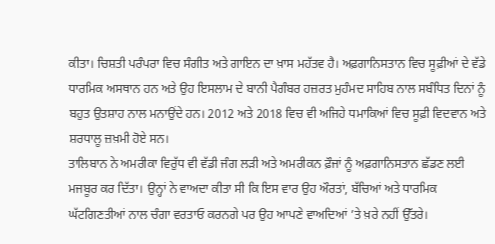ਕੀਤਾ। ਚਿਸ਼ਤੀ ਪਰੰਪਰਾ ਵਿਚ ਸੰਗੀਤ ਅਤੇ ਗਾਇਨ ਦਾ ਖ਼ਾਸ ਮਹੱਤਵ ਹੈ। ਅਫ਼ਗਾਨਿਸਤਾਨ ਵਿਚ ਸੂਫ਼ੀਆਂ ਦੇ ਵੱਡੇ ਧਾਰਮਿਕ ਅਸਥਾਨ ਹਨ ਅਤੇ ਉਹ ਇਸਲਾਮ ਦੇ ਬਾਨੀ ਪੈਗੰਬਰ ਹਜ਼ਰਤ ਮੁਹੰਮਦ ਸਾਹਿਬ ਨਾਲ ਸਬੰਧਿਤ ਦਿਨਾਂ ਨੂੰ ਬਹੁਤ ਉਤਸ਼ਾਹ ਨਾਲ ਮਨਾਉਂਦੇ ਹਨ। 2012 ਅਤੇ 2018 ਵਿਚ ਵੀ ਅਜਿਹੇ ਧਮਾਕਿਆਂ ਵਿਚ ਸੂਫ਼ੀ ਵਿਦਵਾਨ ਅਤੇ ਸ਼ਰਧਾਲੂ ਜ਼ਖ਼ਮੀ ਹੋਏ ਸਨ।
ਤਾਲਿਬਾਨ ਨੇ ਅਮਰੀਕਾ ਵਿਰੁੱਧ ਵੀ ਵੱਡੀ ਜੰਗ ਲੜੀ ਅਤੇ ਅਮਰੀਕਨ ਫ਼ੌਜਾਂ ਨੂੰ ਅਫ਼ਗਾਨਿਸਤਾਨ ਛੱਡਣ ਲਈ ਮਜਬੂਰ ਕਰ ਦਿੱਤਾ। ਉਨ੍ਹਾਂ ਨੇ ਵਾਅਦਾ ਕੀਤਾ ਸੀ ਕਿ ਇਸ ਵਾਰ ਉਹ ਔਰਤਾਂ, ਬੱਚਿਆਂ ਅਤੇ ਧਾਰਮਿਕ ਘੱਟਗਿਣਤੀਆਂ ਨਾਲ ਚੰਗਾ ਵਰਤਾਓ ਕਰਨਗੇ ਪਰ ਉਹ ਆਪਣੇ ਵਾਅਦਿਆਂ ’ਤੇ ਖ਼ਰੇ ਨਹੀਂ ਉੱਤਰੇ।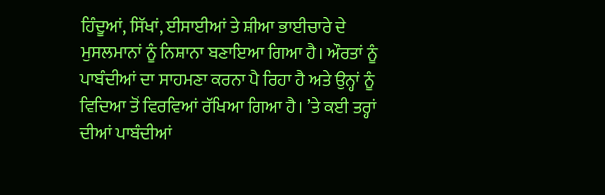ਹਿੰਦੂਆਂ, ਸਿੱਖਾਂ, ਈਸਾਈਆਂ ਤੇ ਸ਼ੀਆ ਭਾਈਚਾਰੇ ਦੇ ਮੁਸਲਮਾਨਾਂ ਨੂੰ ਨਿਸ਼ਾਨਾ ਬਣਾਇਆ ਗਿਆ ਹੈ। ਔਰਤਾਂ ਨੂੰ ਪਾਬੰਦੀਆਂ ਦਾ ਸਾਹਮਣਾ ਕਰਨਾ ਪੈ ਰਿਹਾ ਹੈ ਅਤੇ ਉਨ੍ਹਾਂ ਨੂੰ ਵਿਦਿਆ ਤੋਂ ਵਿਰਵਿਆਂ ਰੱਖਿਆ ਗਿਆ ਹੈ। ’ਤੇ ਕਈ ਤਰ੍ਹਾਂ ਦੀਆਂ ਪਾਬੰਦੀਆਂ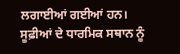ਲਗਾਈਆਂ ਗਈਆਂ ਹਨ। ਸੂਫ਼ੀਆਂ ਦੇ ਧਾਰਮਿਕ ਸਥਾਨ ਨੂੰ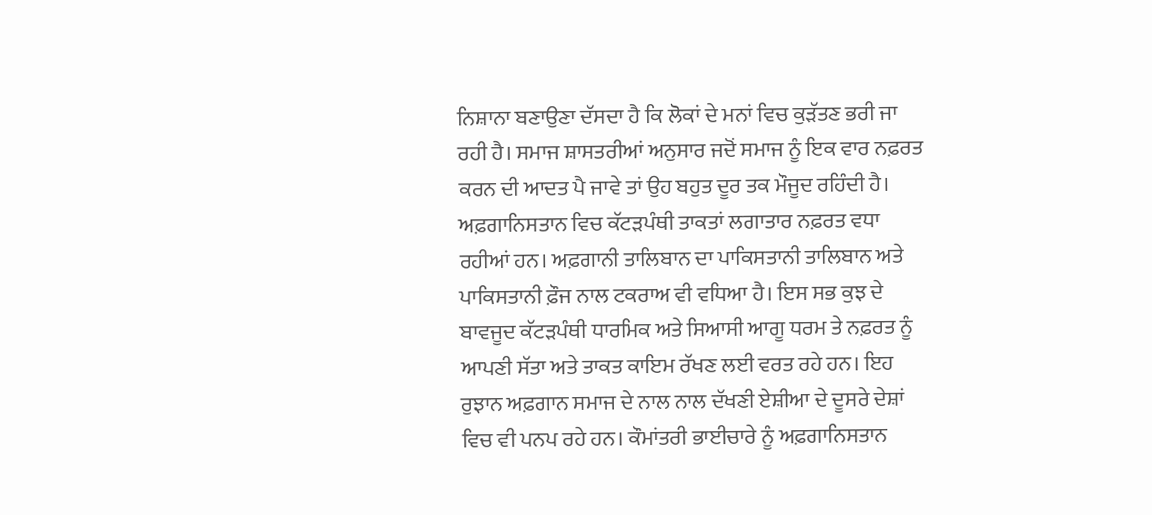ਨਿਸ਼ਾਨਾ ਬਣਾਉਣਾ ਦੱਸਦਾ ਹੈ ਕਿ ਲੋਕਾਂ ਦੇ ਮਨਾਂ ਵਿਚ ਕੁੜੱਤਣ ਭਰੀ ਜਾ ਰਹੀ ਹੈ। ਸਮਾਜ ਸ਼ਾਸਤਰੀਆਂ ਅਨੁਸਾਰ ਜਦੋਂ ਸਮਾਜ ਨੂੰ ਇਕ ਵਾਰ ਨਫ਼ਰਤ ਕਰਨ ਦੀ ਆਦਤ ਪੈ ਜਾਵੇ ਤਾਂ ਉਹ ਬਹੁਤ ਦੂਰ ਤਕ ਮੌਜੂਦ ਰਹਿੰਦੀ ਹੈ। ਅਫ਼ਗਾਨਿਸਤਾਨ ਵਿਚ ਕੱਟੜਪੰਥੀ ਤਾਕਤਾਂ ਲਗਾਤਾਰ ਨਫ਼ਰਤ ਵਧਾ ਰਹੀਆਂ ਹਨ। ਅਫ਼ਗਾਨੀ ਤਾਲਿਬਾਨ ਦਾ ਪਾਕਿਸਤਾਨੀ ਤਾਲਿਬਾਨ ਅਤੇ ਪਾਕਿਸਤਾਨੀ ਫ਼ੌਜ ਨਾਲ ਟਕਰਾਅ ਵੀ ਵਧਿਆ ਹੈ। ਇਸ ਸਭ ਕੁਝ ਦੇ ਬਾਵਜੂਦ ਕੱਟੜਪੰਥੀ ਧਾਰਮਿਕ ਅਤੇ ਸਿਆਸੀ ਆਗੂ ਧਰਮ ਤੇ ਨਫ਼ਰਤ ਨੂੰ ਆਪਣੀ ਸੱਤਾ ਅਤੇ ਤਾਕਤ ਕਾਇਮ ਰੱਖਣ ਲਈ ਵਰਤ ਰਹੇ ਹਨ। ਇਹ ਰੁਝਾਨ ਅਫ਼ਗਾਨ ਸਮਾਜ ਦੇ ਨਾਲ ਨਾਲ ਦੱਖਣੀ ਏਸ਼ੀਆ ਦੇ ਦੂਸਰੇ ਦੇਸ਼ਾਂ ਵਿਚ ਵੀ ਪਨਪ ਰਹੇ ਹਨ। ਕੌਮਾਂਤਰੀ ਭਾਈਚਾਰੇ ਨੂੰ ਅਫ਼ਗਾਨਿਸਤਾਨ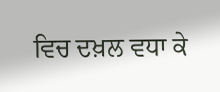ਵਿਚ ਦਖ਼ਲ ਵਧਾ ਕੇ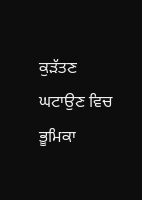ਕੁੜੱਤਣ ਘਟਾਉਣ ਵਿਚ ਭੂਮਿਕਾ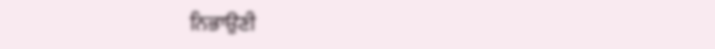ਨਿਭਾਉਣੀ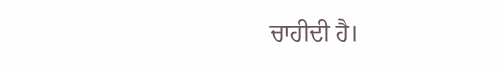ਚਾਹੀਦੀ ਹੈ।